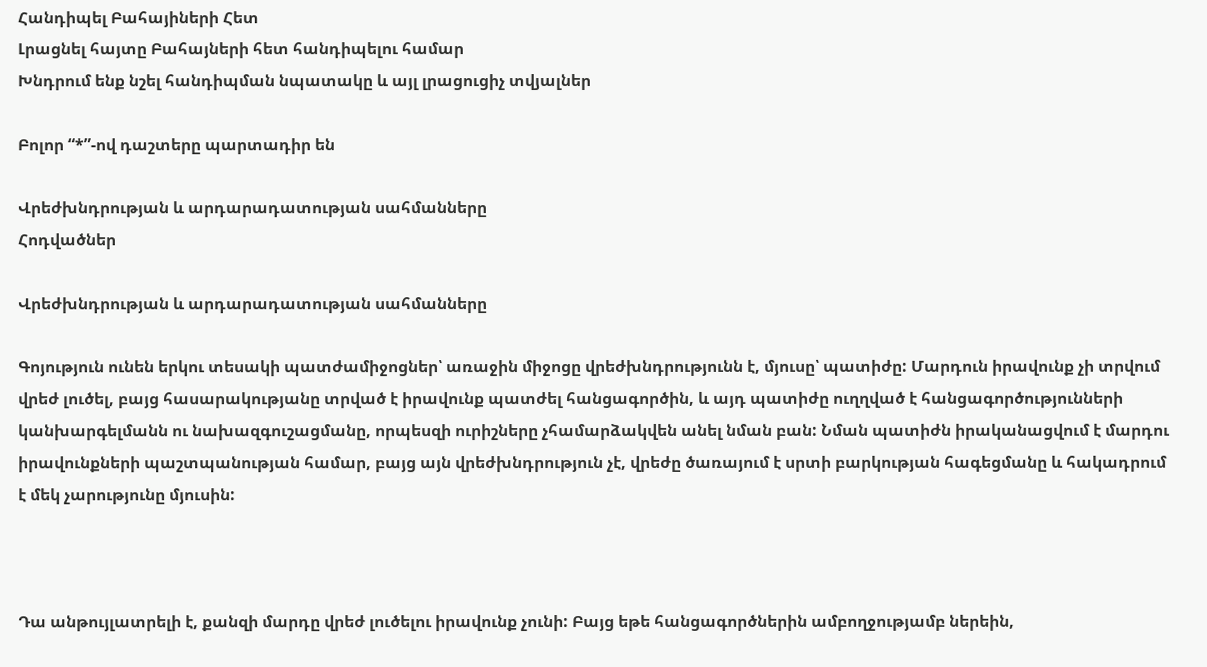Հանդիպել Բահայիների Հետ
Լրացնել հայտը Բահայների հետ հանդիպելու համար
Խնդրում ենք նշել հանդիպման նպատակը և այլ լրացուցիչ տվյալներ

Բոլոր “*”-ով դաշտերը պարտադիր են

Վրեժխնդրության և արդարադատության սահմանները
Հոդվածներ

Վրեժխնդրության և արդարադատության սահմանները

Գոյություն ունեն երկու տեսակի պատժամիջոցներ՝ առաջին միջոցը վրեժխնդրությունն է, մյուսը՝ պատիժը: Մարդուն իրավունք չի տրվում վրեժ լուծել, բայց հասարակությանը տրված է իրավունք պատժել հանցագործին, և այդ պատիժը ուղղված է հանցագործությունների կանխարգելմանն ու նախազգուշացմանը, որպեսզի ուրիշները չհամարձակվեն անել նման բան: Նման պատիժն իրականացվում է մարդու իրավունքների պաշտպանության համար, բայց այն վրեժխնդրություն չէ, վրեժը ծառայում է սրտի բարկության հագեցմանը և հակադրում է մեկ չարությունը մյուսին:



Դա անթույլատրելի է, քանզի մարդը վրեժ լուծելու իրավունք չունի: Բայց եթե հանցագործներին ամբողջությամբ ներեին,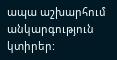ապա աշխարհում անկարգություն կտիրեր: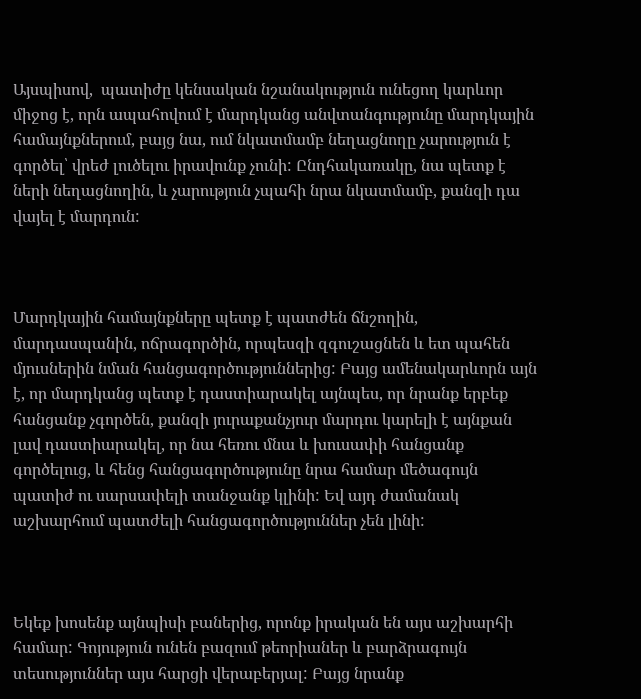Այսպիսով,  պատիժը կենսական նշանակություն ունեցող կարևոր միջոց է, որն ապահովում է մարդկանց անվտանգությունը մարդկային համայնքներում, բայց նա, ում նկատմամբ նեղացնողը չարություն է գործել՝ վրեժ լուծելու իրավունք չունի: Ընդհակառակը, նա պետք է ների նեղացնողին, և չարություն չպահի նրա նկատմամբ, քանզի դա վայել է մարդուն:



Մարդկային համայնքները պետք է պատժեն ճնշողին, մարդասպանին, ոճրագործին, որպեսզի զգուշացնեն և ետ պահեն մյուսներին նման հանցագործություններից: Բայց ամենակարևորն այն է, որ մարդկանց պետք է դաստիարակել այնպես, որ նրանք երբեք հանցանք չգործեն, քանզի յուրաքանչյուր մարդու կարելի է այնքան լավ դաստիարակել, որ նա հեռու մնա և խուսափի հանցանք գործելուց, և հենց հանցագործությունը նրա համար մեծագույն պատիժ ու սարսափելի տանջանք կլինի: Եվ այդ ժամանակ աշխարհում պատժելի հանցագործություններ չեն լինի:



Եկեք խոսենք այնպիսի բաներից, որոնք իրական են այս աշխարհի համար: Գոյություն ունեն բազում թեորիաներ և բարձրագույն տեսություններ այս հարցի վերաբերյալ: Բայց նրանք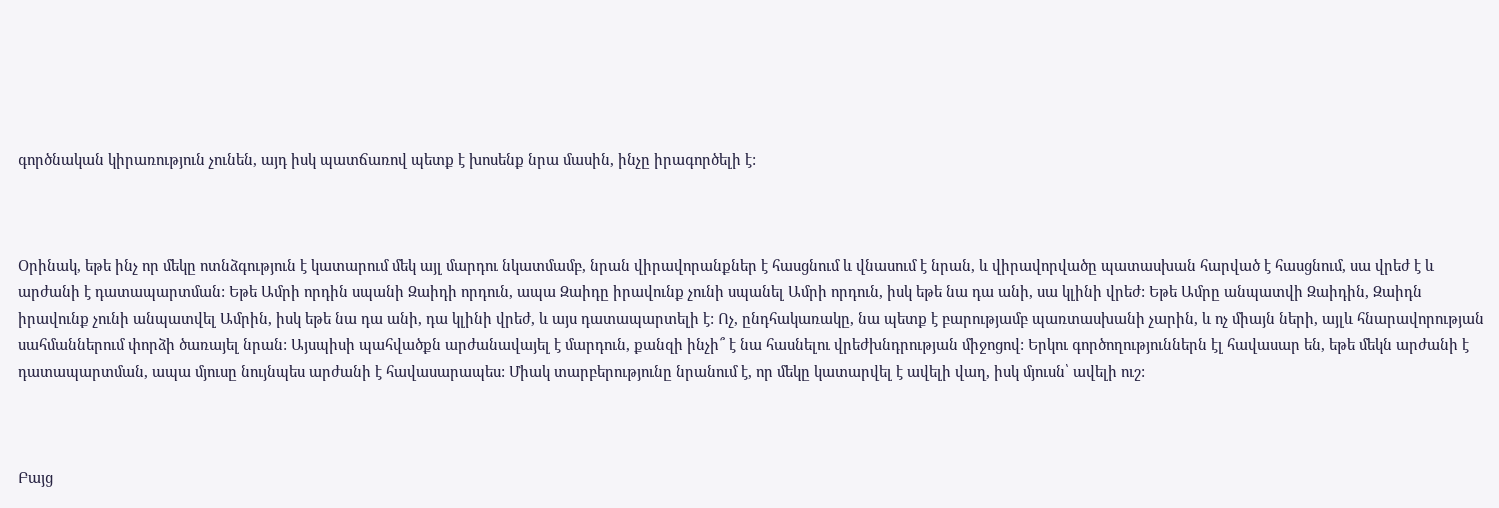գործնական կիրառություն չունեն, այդ իսկ պատճառով պետք է խոսենք նրա մասին, ինչը իրագործելի է:



Օրինակ, եթե ինչ որ մեկը ոտնձգություն է կատարում մեկ այլ մարդու նկատմամբ, նրան վիրավորանքներ է հասցնում և վնասում է նրան, և վիրավորվածը պատասխան հարված է հասցնում, սա վրեժ է և արժանի է դատապարտման: Եթե Ամրի որդին սպանի Զաիդի որդուն, ապա Զաիդը իրավունք չունի սպանել Ամրի որդուն, իսկ եթե նա դա անի, սա կլինի վրեժ: Եթե Ամրը անպատվի Զաիդին, Զաիդն իրավունք չունի անպատվել Ամրին, իսկ եթե նա դա անի, դա կլինի վրեժ, և այս դատապարտելի է: Ոչ, ընդհակառակը, նա պետք է բարությամբ պառտասխանի չարին, և ոչ միայն ների, այլև հնարավորության սահմաններում փորձի ծառայել նրան: Այսպիսի պահվածքն արժանավայել է մարդուն, քանզի ինչի՞ է նա հասնելու վրեժխնդրության միջոցով: Երկու գործողություններն էլ հավասար են, եթե մեկն արժանի է դատապարտման, ապա մյուսը նույնպես արժանի է հավասարապես: Միակ տարբերությունը նրանում է, որ մեկը կատարվել է ավելի վաղ, իսկ մյուսն՝ ավելի ուշ:



Բայց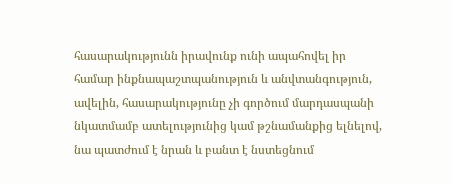հասարակությունն իրավունք ունի ապահովել իր համար ինքնապաշտպանություն և անվտանգություն, ավելին, հասարակությունը չի գործում մարդասպանի նկատմամբ ատելությունից կամ թշնամանքից ելնելով, նա պատժում է նրան և բանտ է նստեցնում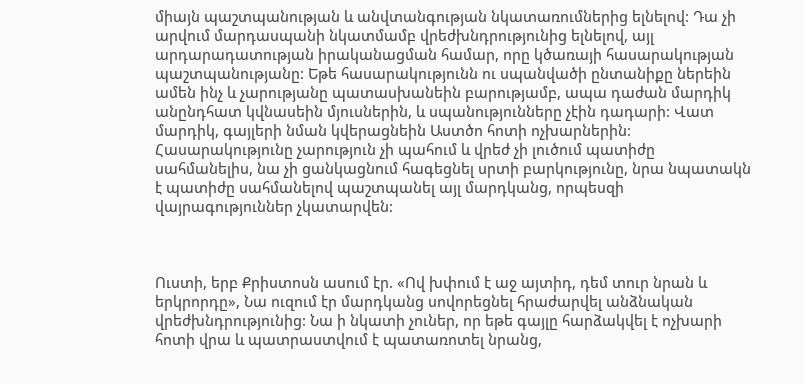միայն պաշտպանության և անվտանգության նկատառումներից ելնելով: Դա չի արվում մարդասպանի նկատմամբ վրեժխնդրությունից ելնելով, այլ արդարադատության իրականացման համար, որը կծառայի հասարակության պաշտպանությանը: Եթե հասարակությունն ու սպանվածի ընտանիքը ներեին ամեն ինչ և չարությանը պատասխանեին բարությամբ, ապա դաժան մարդիկ անընդհատ կվնասեին մյուսներին, և սպանությունները չէին դադարի: Վատ մարդիկ, գայլերի նման կվերացնեին Աստծո հոտի ոչխարներին: Հասարակությունը չարություն չի պահում և վրեժ չի լուծում պատիժը սահմանելիս, նա չի ցանկացնում հագեցնել սրտի բարկությունը, նրա նպատակն է պատիժը սահմանելով պաշտպանել այլ մարդկանց, որպեսզի վայրագություններ չկատարվեն:



Ուստի, երբ Քրիստոսն ասում էր. «Ով խփում է աջ այտիդ, դեմ տուր նրան և երկրորդը», Նա ուզում էր մարդկանց սովորեցնել հրաժարվել անձնական վրեժխնդրությունից: Նա ի նկատի չուներ, որ եթե գայլը հարձակվել է ոչխարի հոտի վրա և պատրաստվում է պատառոտել նրանց,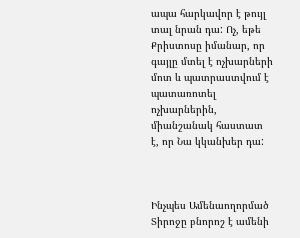ապա հարկավոր է թույլ տալ նրան դա: Ոչ, եթե Քրիստոսը իմանար, որ գայլը մտել է ոչխարների մոտ և պատրաստվում է պատառոտել ոչխարներին, միանշանակ հաստատ է, որ Նա կկանխեր դա:



Ինչպես Ամենաողորմած Տիրոջը բնորոշ է ամենի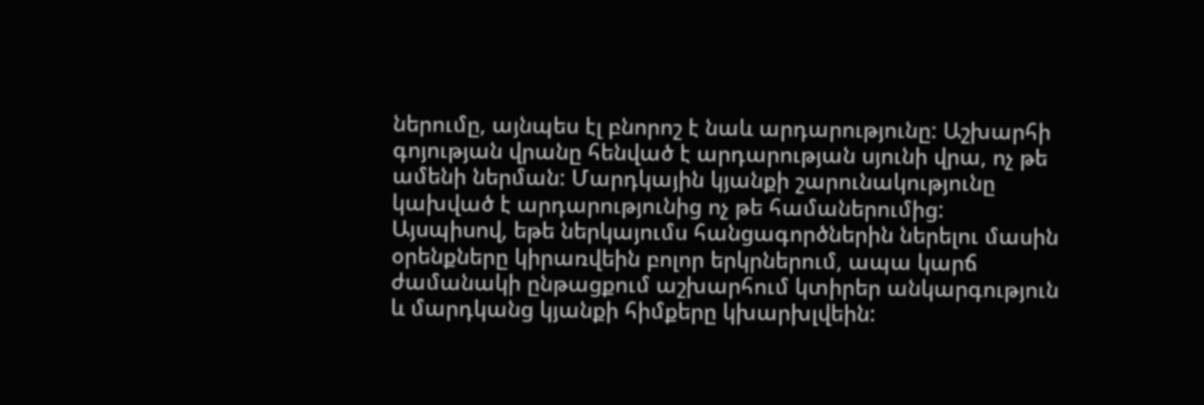ներումը, այնպես էլ բնորոշ է նաև արդարությունը: Աշխարհի գոյության վրանը հենված է արդարության սյունի վրա, ոչ թե ամենի ներման: Մարդկային կյանքի շարունակությունը կախված է արդարությունից ոչ թե համաներումից: Այսպիսով, եթե ներկայումս հանցագործներին ներելու մասին օրենքները կիրառվեին բոլոր երկրներում, ապա կարճ ժամանակի ընթացքում աշխարհում կտիրեր անկարգություն և մարդկանց կյանքի հիմքերը կխարխլվեին: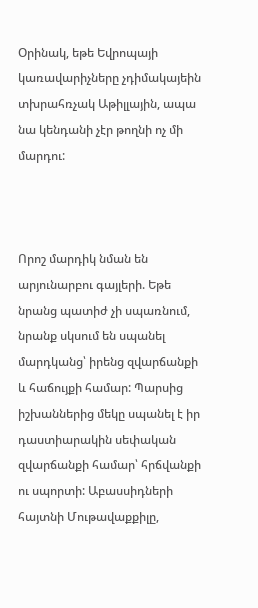Օրինակ, եթե Եվրոպայի կառավարիչները չդիմակայեին տխրահռչակ Աթիլլային, ապա նա կենդանի չէր թողնի ոչ մի մարդու:



Որոշ մարդիկ նման են արյունարբու գայլերի. Եթե նրանց պատիժ չի սպառնում, նրանք սկսում են սպանել մարդկանց՝ իրենց զվարճանքի և հաճույքի համար: Պարսից իշխաններից մեկը սպանել է իր դաստիարակին սեփական զվարճանքի համար՝ հրճվանքի ու սպորտի: Աբասսիդների հայտնի Մութավաքքիլը,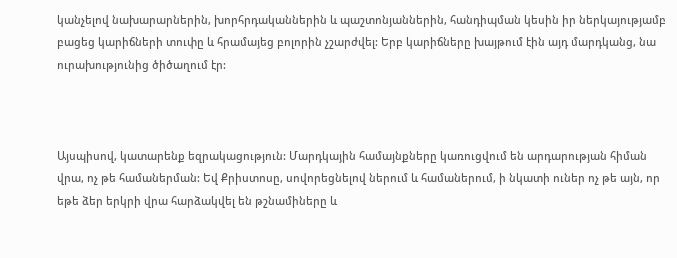կանչելով նախարարներին, խորհրդականներին և պաշտոնյաններին, հանդիպման կեսին իր ներկայությամբ բացեց կարիճների տուփը և հրամայեց բոլորին չշարժվել: Երբ կարիճները խայթում էին այդ մարդկանց, նա ուրախությունից ծիծաղում էր:



Այսպիսով, կատարենք եզրակացություն: Մարդկային համայնքները կառուցվում են արդարության հիման վրա, ոչ թե համաներման: Եվ Քրիստոսը, սովորեցնելով ներում և համաներում, ի նկատի ուներ ոչ թե այն, որ եթե ձեր երկրի վրա հարձակվել են թշնամիները և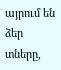այրում են ձեր տները,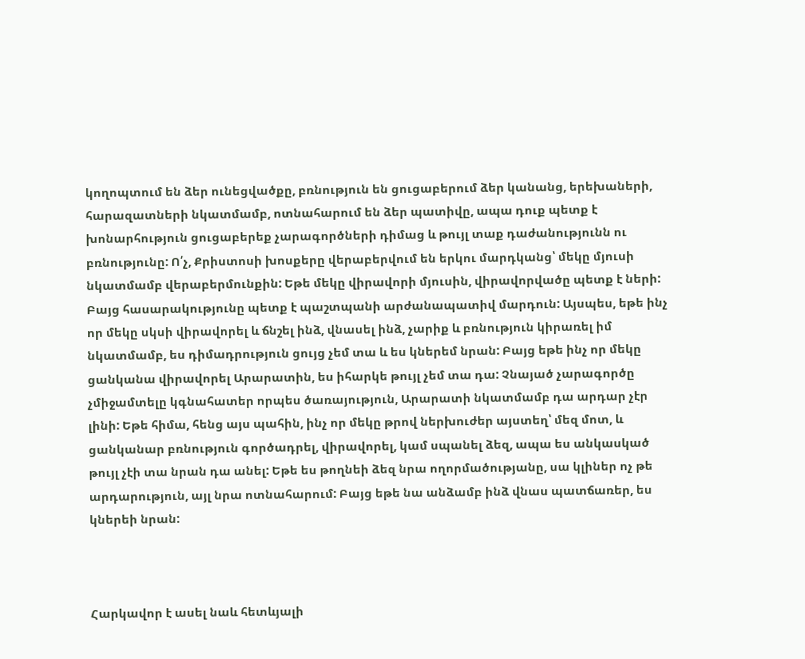կողոպտում են ձեր ունեցվածքը, բռնություն են ցուցաբերում ձեր կանանց, երեխաների, հարազատների նկատմամբ, ոտնահարում են ձեր պատիվը, ապա դուք պետք է խոնարհություն ցուցաբերեք չարագործների դիմաց և թույլ տաք դաժանությունն ու բռնությունը: Ո՛չ, Քրիստոսի խոսքերը վերաբերվում են երկու մարդկանց՝ մեկը մյուսի նկատմամբ վերաբերմունքին: Եթե մեկը վիրավորի մյուսին, վիրավորվածը պետք է ների: Բայց հասարակությունը պետք է պաշտպանի արժանապատիվ մարդուն: Այսպես, եթե ինչ որ մեկը սկսի վիրավորել և ճնշել ինձ, վնասել ինձ, չարիք և բռնություն կիրառել իմ նկատմամբ, ես դիմադրություն ցույց չեմ տա և ես կներեմ նրան: Բայց եթե ինչ որ մեկը ցանկանա վիրավորել Արարատին, ես իհարկե թույլ չեմ տա դա: Չնայած չարագործը չմիջամտելը կգնահատեր որպես ծառայություն, Արարատի նկատմամբ դա արդար չէր լինի: Եթե հիմա, հենց այս պահին, ինչ որ մեկը թրով ներխուժեր այստեղ՝ մեզ մոտ, և ցանկանար բռնություն գործադրել, վիրավորել, կամ սպանել ձեզ, ապա ես անկասկած թույլ չէի տա նրան դա անել: Եթե ես թողնեի ձեզ նրա ողորմածությանը, սա կլիներ ոչ թե արդարություն, այլ նրա ոտնահարում: Բայց եթե նա անձամբ ինձ վնաս պատճառեր, ես կներեի նրան:



Հարկավոր է ասել նաև հետևյալի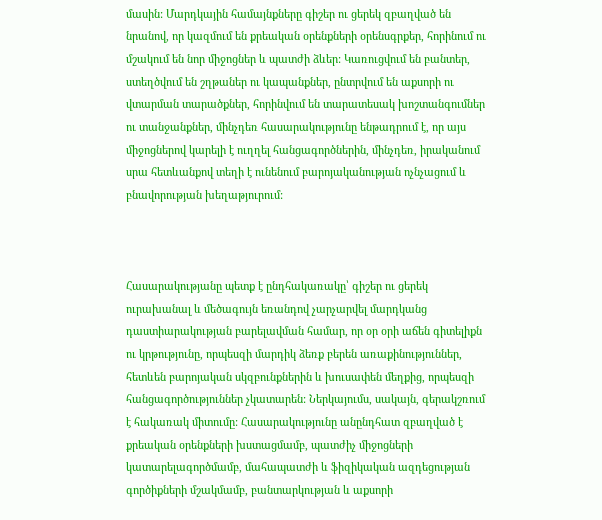մասին: Մարդկային համայնքները գիշեր ու ցերեկ զբաղված են նրանով, որ կազմում են քրեական օրենքների օրենսգրքեր, հորինում ու մշակում են նոր միջոցներ և պատժի ձևեր: Կառուցվում են բանտեր, ստեղծվում են շղթաներ ու կապանքներ, ընտրվում են աքսորի ու վտարման տարածքներ, հորինվում են տարատեսակ խոշտանգումներ ու տանջանքներ, մինչդեռ հասարակությունը ենթադրում է, որ այս միջոցներով կարելի է ուղղել հանցագործներին, մինչդեռ, իրականում սրա հետևանքով տեղի է ունենում բարոյականության ոչնչացում և բնավորության խեղաթյուրում:



Հասարակությանը պետք է ընդհակառակը՝ գիշեր ու ցերեկ ուրախանալ և մեծագույն եռանդով չարչարվել մարդկանց դաստիարակության բարելավման համար, որ օր օրի աճեն գիտելիքն ու կրթությունը, որպեսզի մարդիկ ձեռք բերեն առաքինություններ, հետևեն բարոյական սկզբունքներին և խուսափեն մեղքից, որպեսզի հանցագործություններ չկատարեն: Ներկայումս, սակայն, գերակշռում է հակառակ միտումը: Հասարակությունը անընդհատ զբաղված է քրեական օրենքների խստացմամբ, պատժիչ միջոցների կատարելագործմամբ, մահապատժի և ֆիզիկական ազդեցության գործիքների մշակմամբ, բանտարկության և աքսորի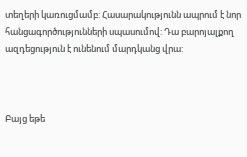տեղերի կառուցմամբ: Հասարակությունն ապրում է նոր հանցագործությունների սպասումով: Դա բարոյալքող ազդեցություն է ունենում մարդկանց վրա:



Բայց եթե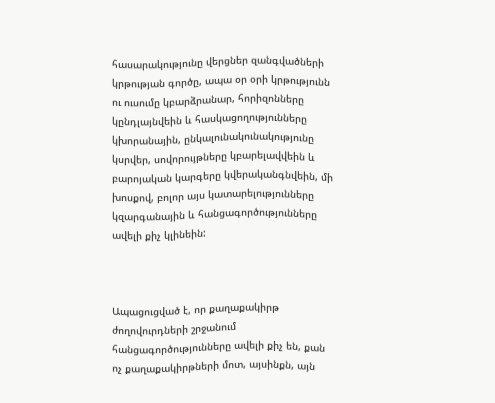հասարակությունը վերցներ զանգվածների կրթության գործը, ապա օր օրի կրթությունն ու ուսումը կբարձրանար, հորիզոնները կընդլայնվեին և հասկացողությունները կխորանային, ընկալունակունակությունը կսրվեր, սովորույթները կբարելավվեին և բարոյական կարգերը կվերականգնվեին, մի խոսքով, բոլոր այս կատարելությունները կզարգանային և հանցագործությունները ավելի քիչ կլինեին:



Ապացուցված է, որ քաղաքակիրթ ժողովուրդների շրջանում հանցագործությունները ավելի քիչ են, քան ոչ քաղաքակիրթների մոտ, այսինքն, այն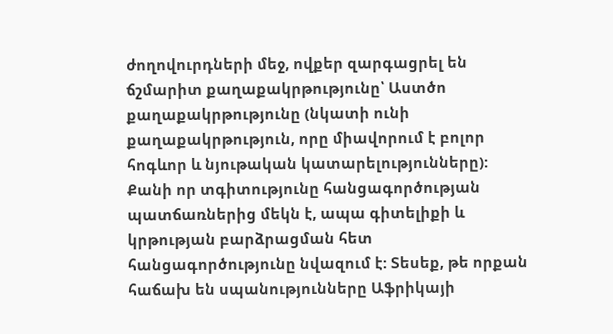ժողովուրդների մեջ, ովքեր զարգացրել են ճշմարիտ քաղաքակրթությունը՝ Աստծո քաղաքակրթությունը (նկատի ունի քաղաքակրթություն, որը միավորում է բոլոր հոգևոր և նյութական կատարելությունները): Քանի որ տգիտությունը հանցագործության պատճառներից մեկն է, ապա գիտելիքի և կրթության բարձրացման հետ հանցագործությունը նվազում է: Տեսեք, թե որքան հաճախ են սպանությունները Աֆրիկայի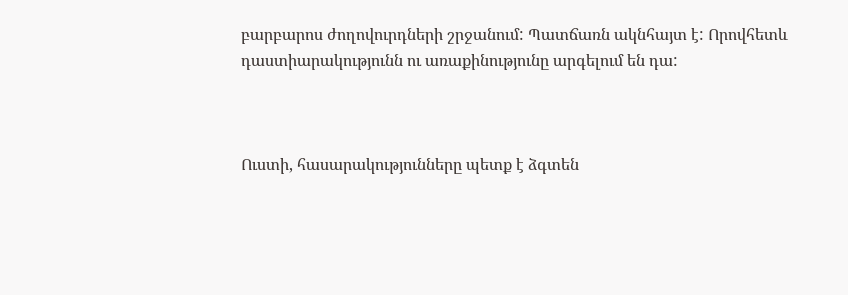բարբարոս ժողովուրդների շրջանում: Պատճառն ակնհայտ է: Որովհետև դաստիարակությունն ու առաքինությունը արգելում են դա:



Ուստի, հասարակությունները պետք է ձգտեն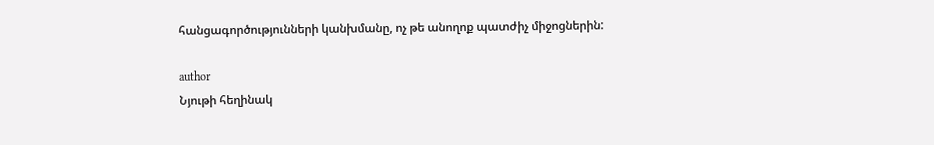հանցագործությունների կանխմանը, ոչ թե անողոք պատժիչ միջոցներին:

author
Նյութի հեղինակ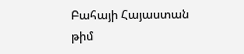Բահայի Հայաստան թիմ